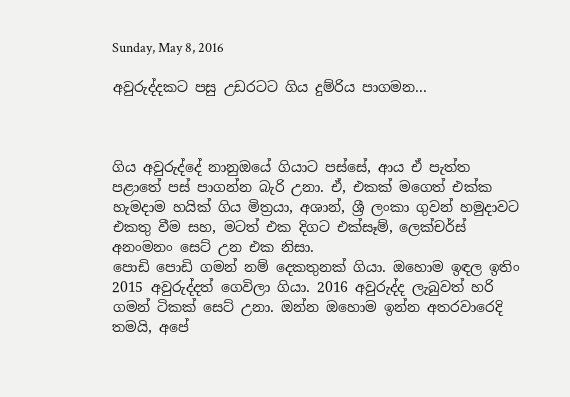Sunday, May 8, 2016

අවුරුද්දකට පසු උඩරටට ගිය දුම්රිය පාගමන...



ගිය අවුරුද්දේ නානුඔයේ ගියාට පස්සේ, ආය ඒ පැත්ත පළාතේ පස් පාගන්න බැරි උනා. ඒ, එකක් මගෙත් එක්ක හැමදාම හයික් ගිය මිත්‍රයා, අශාන්, ශ්‍රී ලංකා ගුවන් හමුදාවට එකතු වීම සහ, මටත් එක දිගට එක්සෑම්, ලෙක්චර්ස් අනංමනං සෙට් උන එක නිසා.
පොඩි පොඩි ගමන් නම් දෙකතුනක් ගියා. ඔහොම ඉඳල ඉතිං 2015 අවුරුද්දත් ගෙවිලා ගියා. 2016 අවුරුද්ද ලැබුවත් හරි ගමන් ටිකක් සෙට් උනා. ඔන්න ඔහොම ඉන්න අතරවාරෙදි තමයි, අපේ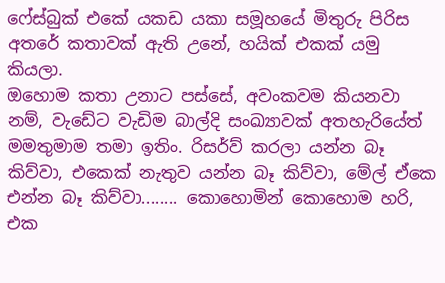ෆේස්බුක් එකේ යකඩ යකා සමූහයේ මිතුරු පිරිස අතරේ කතාවක් ඇති උනේ, හයික් එකක් යමු කියලා.
ඔහොම කතා උනාට පස්සේ, අවංකවම කියනවා නම්, වැඩේට වැඩිම බාල්දි සංඛ්‍යාවක් අතහැරියේත් මමතුමාම තමා ඉතිං. රිසර්ව් කරලා යන්න බෑ කිව්වා, එකෙක් නැතුව යන්න බෑ කිව්වා, මේල් ඒකෙ එන්න බෑ කිව්වා........ කොහොමින් කොහොම හරි, එක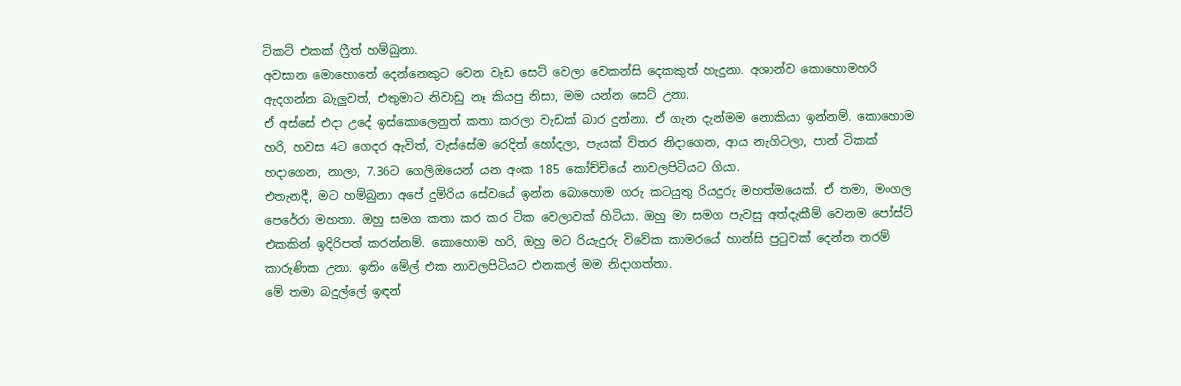ටිකට් එකක් ෆ්‍රීත් හම්බුනා.
අවසාන මොහොතේ දෙන්නෙකුට වෙන වැඩ සෙට් වෙලා වෙකන්සි දෙකකුත් හැදුනා. අශාන්ව කොහොමහරි ඇදගන්න බැලුවත්, එතුමාට නිවාඩු නෑ කියපු නිසා, මම යන්න සෙට් උනා.
ඒ අස්සේ එදා උදේ ඉස්කොලෙනුත් කතා කරලා වැඩක් බාර දුන්නා. ඒ ගැන දැන්මම නොකියා ඉන්නම්. කොහොම හරි, හවස 4ට ගෙදර ඇවිත්, වැස්සේම රෙදිත් හෝදලා, පැයක් විතර නිදාගෙන, ආය නැගිටලා, පාන් ටිකක් හදාගෙන, නාලා, 7.36ට ගෙලිඔයෙන් යන අංක 185 කෝච්චියේ නාවලපිටියට ගියා.
එතැනදී, මට හම්බුනා අපේ දුම්රිය සේවයේ ඉන්න බොහොම ගරු කටයුතු රියදුරු මහත්මයෙක්. ඒ තමා, මංගල පෙරේරා මහතා. ඔහු සමග කතා කර කර ටික වෙලාවක් හිටියා. ඔහු මා සමග පැවසු අත්දැකීම් වෙනම පෝස්ට් එකකින් ඉදිරිපත් කරන්නම්. කොහොම හරි, ඔහු මට රියැදුරු විවේක කාමරයේ හාන්සි පුටුවක් දෙන්න තරම් කාරුණික උනා. ඉතිං මේල් එක නාවලපිටියට එනකල් මම නිදාගත්තා.
මේ තමා බදුල්ලේ ඉඳන්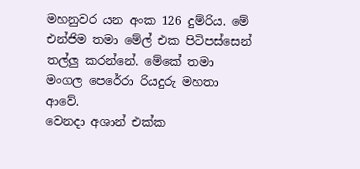මහනුවර යන අංක 126 දුම්රිය. මේ එන්ජිම තමා මේල් එක පිටිපස්සෙන් තල්ලු කරන්නේ. මේකේ තමා මංගල පෙරේරා රියදුරු මහතා ආවේ.
වෙනදා අශාන් එක්ක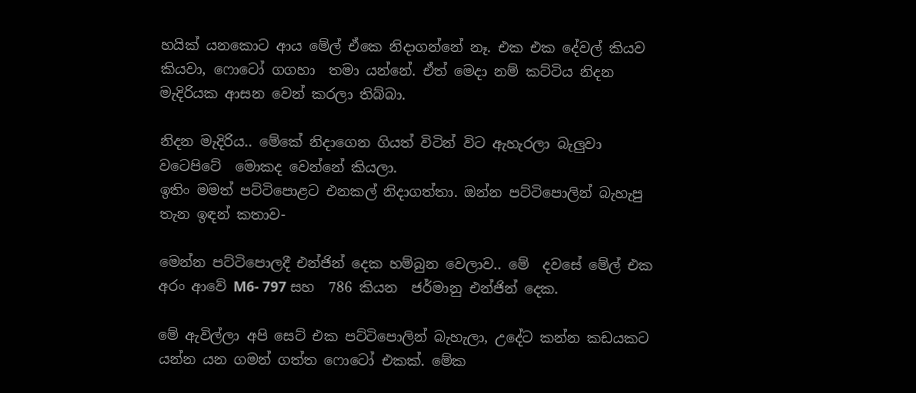හයික් යනකොට ආය මේල් ඒකෙ නිදාගන්නේ නෑ. එක එක දේවල් කියව කියවා, ෆොටෝ ගගහා  තමා යන්නේ. ඒත් මෙදා නම් කට්ටිය නිදන මැදිරියක ආසන වෙන් කරලා තිබ්බා.

නිදන මැදිරිය.. මේකේ නිදාගෙන ගියත් විටින් විට ඇහැරලා බැලුවා වටෙපිටේ  මොකද වෙන්නේ කියලා.
ඉතිං මමත් පට්ටිපොළට එනකල් නිදාගත්තා. ඔන්න පට්ටිපොලින් බැහැපු තැන ඉඳන් කතාව-

මෙන්න පට්ටිපොලදී එන්ජින් දෙක හම්බුන වෙලාව.. මේ  දවසේ මේල් එක අරං ආවේ M6- 797 සහ  786 කියන  ජර්මානු එන්ජින් දෙක.

මේ ඇවිල්ලා අපි සෙට් එක පට්ටිපොලින් බැහැලා, උදේට කන්න කඩයකට යන්න යන ගමන් ගත්ත ෆොටෝ එකක්. මේක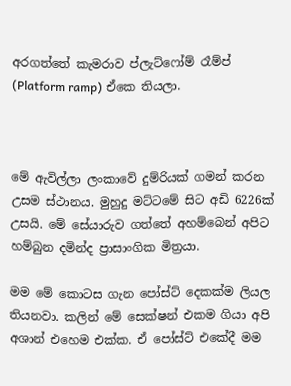අරගත්තේ කැමරාව ප්ලැට්ෆෝම් රෑම්ප් (Platform ramp) ඒකෙ තියලා.



මේ ඇවිල්ලා ලංකාවේ දුම්රියක් ගමන් කරන උසම ස්ථානය. මුහුදු මට්ටමේ සිට අඩි 6226ක් උසයි. මේ සේයාරුව ගත්තේ අහම්බෙන් අපිට හම්බුන දමින්ද ප්‍රාසාංගික මිත්‍රයා.

මම මේ කොටස ගැන පෝස්ට් දෙකක්ම ලියල තියනවා. කලින් මේ සෙක්ෂන් එකම ගියා අපි අශාන් එහෙම එක්ක. ඒ පෝස්ට් එකේදී මම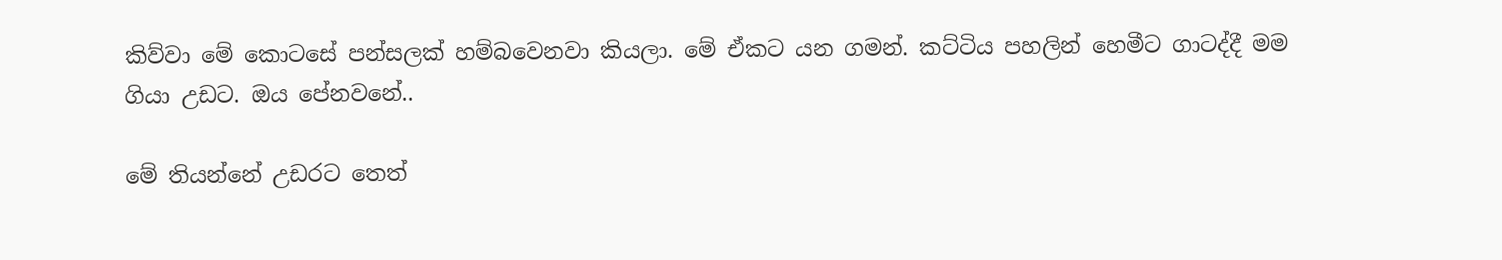කිව්වා මේ කොටසේ පන්සලක් හම්බවෙනවා කියලා. මේ ඒකට යන ගමන්. කට්ටිය පහලින් හෙමීට ගාටද්දී මම ගියා උඩට. ඔය පේනවනේ..

මේ තියන්නේ උඩරට තෙත්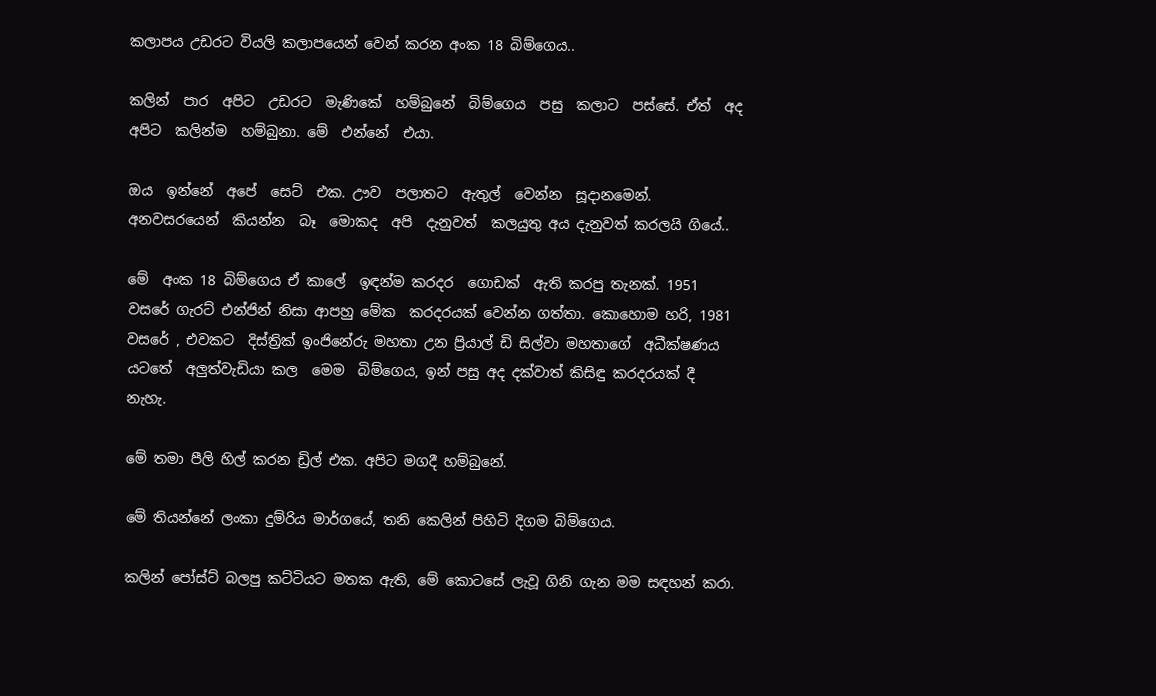කලාපය උඩරට වියලි කලාපයෙන් වෙන් කරන අංක 18 බිම්ගෙය..

කලින්  පාර  අපිට  උඩරට  මැණිකේ  හම්බුනේ  බිම්ගෙය  පසු  කලාට  පස්සේ. ඒත්  අද  අපිට  කලින්ම  හම්බුනා. මේ  එන්නේ  එයා.

ඔය  ඉන්නේ  අපේ  සෙට්  එක. ඌව  පලාතට  ඇතුල්  වෙන්න  සූදානමෙන්. අනවසරයෙන්  කියන්න  බෑ  මොකද  අපි  දැනුවත්  කලයුතු අය දැනුවත් කරලයි ගියේ..

මේ  අංක 18 බිම්ගෙය ඒ කාලේ  ඉඳන්ම කරදර  ගොඩක්  ඇති කරපු තැනක්. 1951 වසරේ ගැරට් එන්ජින් නිසා ආපහු මේක  කරදරයක් වෙන්න ගත්තා. කොහොම හරි, 1981  වසරේ , එවකට  දිස්ත්‍රික් ඉංජිනේරු මහතා උන ප්‍රියාල් ඩි සිල්වා මහතාගේ  අධීක්ෂණය  යටතේ  අලුත්වැඩියා කල  මෙම  බිම්ගෙය, ඉන් පසු අද දක්වාත් කිසිඳු කරදරයක් දී නැහැ.

මේ තමා පීලි හිල් කරන ඩ්‍රිල් එක. අපිට මගදී හම්බුනේ.

මේ තියන්නේ ලංකා දුම්රිය මාර්ගයේ, තනි කෙලින් පිහිටි දිගම බිම්ගෙය.

කලින් පෝස්ට් බලපු කට්ටියට මතක ඇති, මේ කොටසේ ලැවූ ගිනි ගැන මම සඳහන් කරා.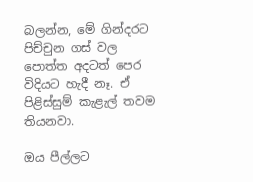බලන්න, මේ ගින්දරට පිච්චුන ගස් වල පොත්ත අදටත් පෙර විදියට හැදී නෑ. ඒ පිළිස්සුම් කැළැල් තවම තියනවා.

ඔය පීල්ලට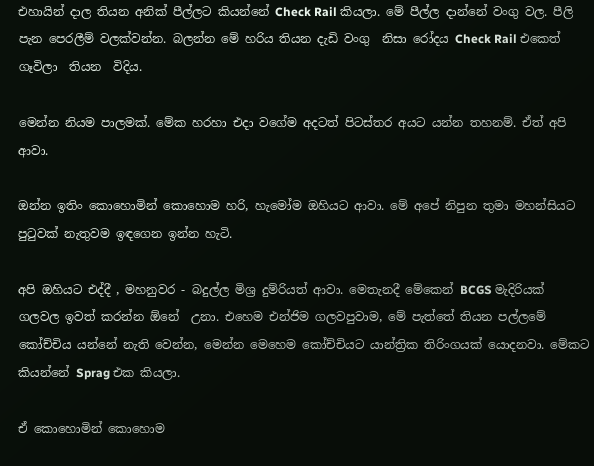එහායින් දාල තියන අනික් පීල්ලට කියන්නේ Check Rail කියලා. මේ පීල්ල දාන්නේ වංගු වල. පීලි පැන පෙරලීම් වලක්වන්න. බලන්න මේ හරිය තියන දැඩි වංගු  නිසා රෝදය Check Rail එකෙත්  ගෑවිලා  තියන  විදිය.

මෙන්න නියම පාලමක්. මේක හරහා එදා වගේම අදටත් පිටස්තර අයට යන්න තහනම්. ඒත් අපි ආවා.

ඔන්න ඉතිං කොහොමින් කොහොම හරි, හැමෝම ඔහියට ආවා. මේ අපේ නිපුන තුමා මහන්සියට පුටුවක් නැතුවම ඉඳගෙන ඉන්න හැටි.

අපි ඔහියට එද්දී , මහනුවර - බදුල්ල මිශ්‍ර දුම්රියත් ආවා. මෙතැනදී මේකෙන් BCGS මැදිරියක්  ගලවල ඉවත් කරන්න ඕනේ  උනා. එහෙම එන්ජිම ගලවපුවාම, මේ පැත්තේ තියන පල්ලමේ කෝච්චිය යන්නේ නැති වෙන්න, මෙන්න මෙහෙම කෝච්චියට යාන්ත්‍රික තිරිංගයක් යොදනවා. මේකට කියන්නේ Sprag එක කියලා.

ඒ කොහොමින් කොහොම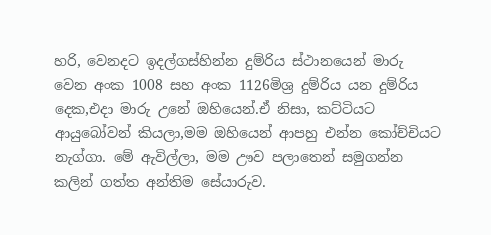හරි, වෙනදට ඉදල්ගස්හින්න දුම්රිය ස්ථානයෙන් මාරු වෙන අංක 1008 සහ අංක 1126මිශ්‍ර දුම්රිය යන දුම්රිය දෙක,එදා මාරු උනේ ඔහියෙන්.ඒ නිසා, කට්ටියට ආයුබෝවන් කියලා,මම ඔහියෙන් ආපහු එන්න කෝච්චියට නැග්ගා. මේ ඇවිල්ලා, මම ඌව පලාතෙන් සමුගන්න කලින් ගත්ත අන්තිම සේයාරුව.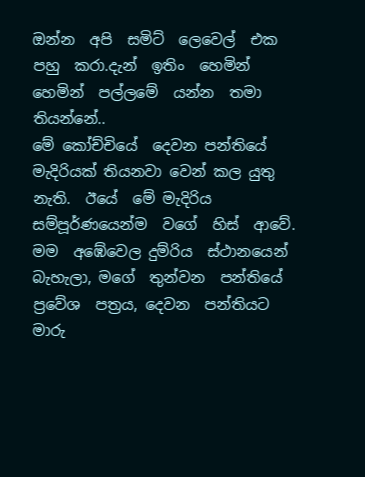ඔන්න  අපි  සමිට්  ලෙවෙල්  එක  පහු  කරා.දැන්  ඉතිං  හෙමින්  හෙමින්  පල්ලමේ  යන්න  තමා  තියන්නේ..
මේ කෝච්චියේ  දෙවන පන්තියේ  මැදිරියක් තියනවා වෙන් කල යුතු නැති.  ඊයේ  මේ මැදිරිය සම්පූර්ණයෙන්ම  වගේ  හිස්  ආවේ. මම  අඹේවෙල දුම්රිය  ස්ථානයෙන්  බැහැලා, මගේ  තුන්වන  පන්තියේ  ප්‍රවේශ  පත්‍රය, දෙවන  පන්තියට  මාරු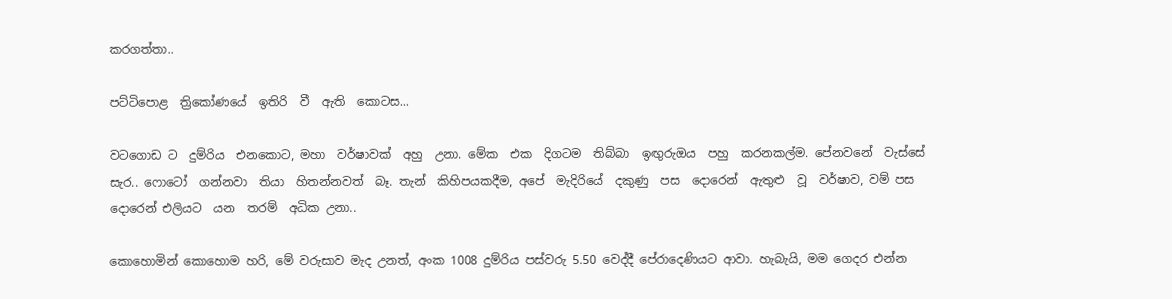කරගත්තා..

පට්ටිපොළ  ත්‍රිකෝණයේ  ඉතිරි  වී  ඇති  කොටස...

වටගොඩ ට  දුම්රිය  එනකොට, මහා  වර්ෂාවක්  අහු  උනා. මේක  එක  දිගටම  තිබ්බා  ඉඟුරුඔය  පහු  කරනකල්ම. පේනවනේ  වැස්සේ  සැර.. ෆොටෝ  ගන්නවා  තියා  හිතන්නවත්  බෑ. තැන්  කිහිපයකදීම, අපේ  මැදිරියේ  දකුණු  පස  දොරෙන්  ඇතුළු  වූ  වර්ෂාව, වම් පස  දොරෙන් එලියට  යන  තරම්  අධික උනා..

කොහොමින් කොහොම හරි, මේ වරුසාව මැද උනත්, අංක 1008 දුම්රිය පස්වරු 5.50 වෙද්දී පේරාදෙණියට ආවා. හැබැයි, මම ගෙදර එන්න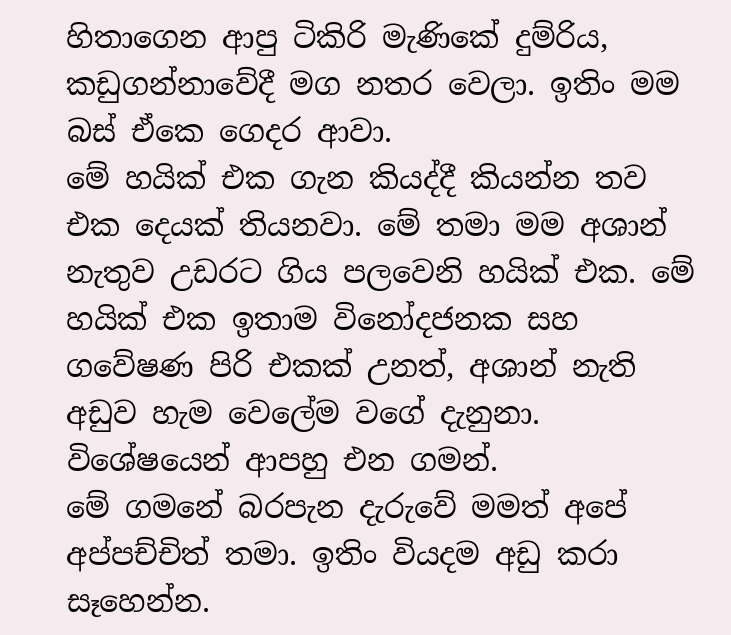හිතාගෙන ආපු ටිකිරි මැණිකේ දුම්රිය, කඩුගන්නාවේදී මග නතර වෙලා. ඉතිං මම බස් ඒකෙ ගෙදර ආවා.
මේ හයික් එක ගැන කියද්දී කියන්න තව එක දෙයක් තියනවා. මේ තමා මම අශාන් නැතුව උඩරට ගිය පලවෙනි හයික් එක. මේ හයික් එක ඉතාම විනෝදජනක සහ ගවේෂණ පිරි එකක් උනත්, අශාන් නැති අඩුව හැම වෙලේම වගේ දැනුනා. විශේෂයෙන් ආපහු එන ගමන්.
මේ ගමනේ බරපැන දැරුවේ මමත් අපේ  අප්පච්චිත් තමා. ඉතිං වියදම අඩු කරා සෑහෙන්න.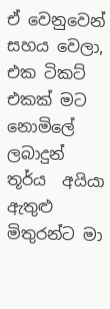ඒ වෙනුවෙන් සහය වෙලා, එක ටිකට් එකක් මට නොමිලේ ලබාදුන් තූර්ය  අයියා ඇතුළු මිතුරන්ට මා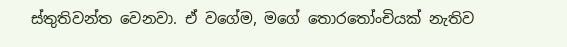ස්තුතිවන්ත වෙනවා. ඒ වගේම, මගේ තොරතෝංචියක් නැතිව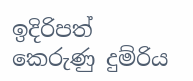ඉදිරිපත් කෙරුණු දුම්රිය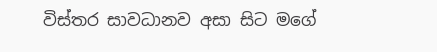විස්තර සාවධානව අසා සිට මගේ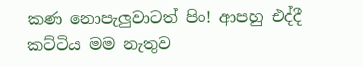කණ නොපැලුවාටත් පිං! ආපහු එද්දී කට්ටිය මම නැතුව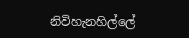නිවිහැනහිල්ලේ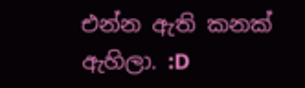එන්න ඇති කනක්  ඇහිලා. :D